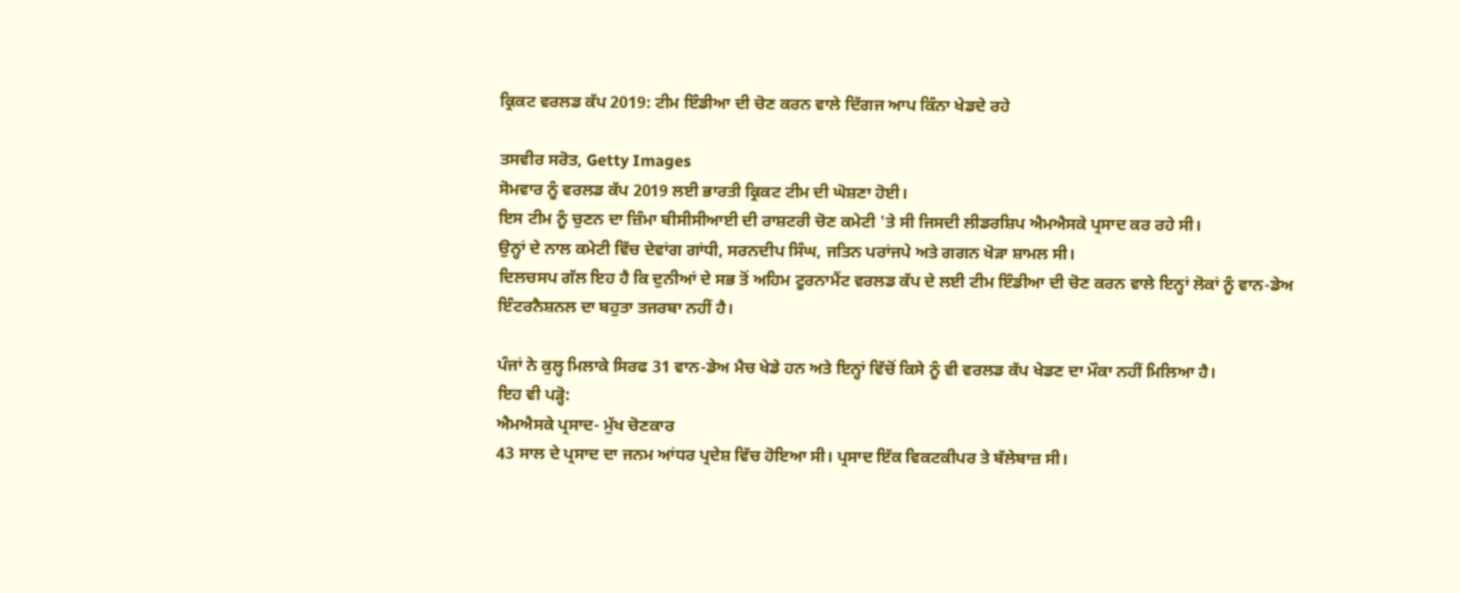ਕ੍ਰਿਕਟ ਵਰਲਡ ਕੱਪ 2019: ਟੀਮ ਇੰਡੀਆ ਦੀ ਚੋਣ ਕਰਨ ਵਾਲੇ ਦਿੱਗਜ ਆਪ ਕਿੰਨਾ ਖੇਡਦੇ ਰਹੇ

ਤਸਵੀਰ ਸਰੋਤ, Getty Images
ਸੋਮਵਾਰ ਨੂੰ ਵਰਲਡ ਕੱਪ 2019 ਲਈ ਭਾਰਤੀ ਕ੍ਰਿਕਟ ਟੀਮ ਦੀ ਘੋਸ਼ਣਾ ਹੋਈ।
ਇਸ ਟੀਮ ਨੂੰ ਚੁਣਨ ਦਾ ਜ਼ਿੰਮਾ ਬੀਸੀਸੀਆਈ ਦੀ ਰਾਸ਼ਟਰੀ ਚੋਣ ਕਮੇਟੀ 'ਤੇ ਸੀ ਜਿਸਦੀ ਲੀਡਰਸ਼ਿਪ ਐਮਐਸਕੇ ਪ੍ਰਸਾਦ ਕਰ ਰਹੇ ਸੀ।
ਉਨ੍ਹਾਂ ਦੇ ਨਾਲ ਕਮੇਟੀ ਵਿੱਚ ਦੇਵਾਂਗ ਗਾਂਧੀ, ਸਰਨਦੀਪ ਸਿੰਘ, ਜਤਿਨ ਪਰਾਂਜਪੇ ਅਤੇ ਗਗਨ ਖੋੜਾ ਸ਼ਾਮਲ ਸੀ।
ਦਿਲਚਸਪ ਗੱਲ ਇਹ ਹੈ ਕਿ ਦੁਨੀਆਂ ਦੇ ਸਭ ਤੋਂ ਅਹਿਮ ਟੂਰਨਾਮੈਂਟ ਵਰਲਡ ਕੱਪ ਦੇ ਲਈ ਟੀਮ ਇੰਡੀਆ ਦੀ ਚੋਣ ਕਰਨ ਵਾਲੇ ਇਨ੍ਹਾਂ ਲੋਕਾਂ ਨੂੰ ਵਾਨ-ਡੇਅ ਇੰਟਰਨੈਸ਼ਨਲ ਦਾ ਬਹੁਤਾ ਤਜਰਬਾ ਨਹੀਂ ਹੈ।

ਪੰਜਾਂ ਨੇ ਕੁਲ੍ਹ ਮਿਲਾਕੇ ਸਿਰਫ 31 ਵਾਨ-ਡੇਅ ਮੈਚ ਖੇਡੇ ਹਨ ਅਤੇ ਇਨ੍ਹਾਂ ਵਿੱਚੋਂ ਕਿਸੇ ਨੂੰ ਵੀ ਵਰਲਡ ਕੱਪ ਖੇਡਣ ਦਾ ਮੌਕਾ ਨਹੀਂ ਮਿਲਿਆ ਹੈ।
ਇਹ ਵੀ ਪੜ੍ਹੋ:
ਐਮਐਸਕੇ ਪ੍ਰਸਾਦ- ਮੁੱਖ ਚੋਣਕਾਰ
43 ਸਾਲ ਦੇ ਪ੍ਰਸਾਦ ਦਾ ਜਨਮ ਆਂਧਰ ਪ੍ਰਦੇਸ਼ ਵਿੱਚ ਹੋਇਆ ਸੀ। ਪ੍ਰਸਾਦ ਇੱਕ ਵਿਕਟਕੀਪਰ ਤੇ ਬੱਲੇਬਾਜ਼ ਸੀ।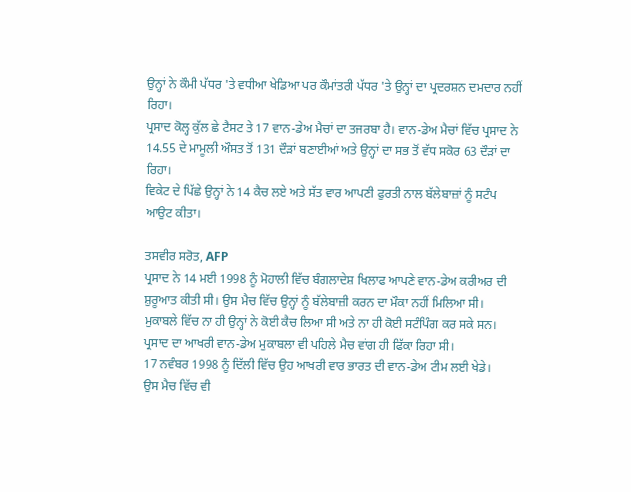ਉਨ੍ਹਾਂ ਨੇ ਕੌਮੀ ਪੱਧਰ 'ਤੇ ਵਧੀਆ ਖੇਡਿਆ ਪਰ ਕੌਮਾਂਤਰੀ ਪੱਧਰ 'ਤੇ ਉਨ੍ਹਾਂ ਦਾ ਪ੍ਰਦਰਸ਼ਨ ਦਮਦਾਰ ਨਹੀਂ ਰਿਹਾ।
ਪ੍ਰਸਾਦ ਕੋਲ੍ਹ ਕੁੱਲ ਛੇ ਟੈਸਟ ਤੇ 17 ਵਾਨ-ਡੇਅ ਮੈਚਾਂ ਦਾ ਤਜਰਬਾ ਹੈ। ਵਾਨ-ਡੇਅ ਮੈਚਾਂ ਵਿੱਚ ਪ੍ਰਸਾਦ ਨੇ 14.55 ਦੇ ਮਾਮੂਲੀ ਔਸਤ ਤੋਂ 131 ਦੌੜਾਂ ਬਣਾਈਆਂ ਅਤੇ ਉਨ੍ਹਾਂ ਦਾ ਸਭ ਤੋਂ ਵੱਧ ਸਕੋਰ 63 ਦੌੜਾਂ ਦਾ ਰਿਹਾ।
ਵਿਕੇਟ ਦੇ ਪਿੱਛੇ ਉਨ੍ਹਾਂ ਨੇ 14 ਕੈਚ ਲਏ ਅਤੇ ਸੱਤ ਵਾਰ ਆਪਣੀ ਫੁਰਤੀ ਨਾਲ ਬੱਲੇਬਾਜ਼ਾਂ ਨੂੰ ਸਟੰਪ ਆਉਟ ਕੀਤਾ।

ਤਸਵੀਰ ਸਰੋਤ, AFP
ਪ੍ਰਸਾਦ ਨੇ 14 ਮਈ 1998 ਨੂੰ ਮੋਹਾਲੀ ਵਿੱਚ ਬੰਗਲਾਦੇਸ਼ ਖਿਲਾਫ ਆਪਣੇ ਵਾਨ-ਡੇਅ ਕਰੀਅਰ ਦੀ ਸ਼ੁਰੂਆਤ ਕੀਤੀ ਸੀ। ਉਸ ਮੈਚ ਵਿੱਚ ਉਨ੍ਹਾਂ ਨੂੰ ਬੱਲੇਬਾਜ਼ੀ ਕਰਨ ਦਾ ਮੌਕਾ ਨਹੀਂ ਮਿਲਿਆ ਸੀ।
ਮੁਕਾਬਲੇ ਵਿੱਚ ਨਾ ਹੀ ਉਨ੍ਹਾਂ ਨੇ ਕੋਈ ਕੈਚ ਲਿਆ ਸੀ ਅਤੇ ਨਾ ਹੀ ਕੋਈ ਸਟੰਪਿੰਗ ਕਰ ਸਕੇ ਸਨ।
ਪ੍ਰਸਾਦ ਦਾ ਆਖਰੀ ਵਾਨ-ਡੇਅ ਮੁਕਾਬਲਾ ਵੀ ਪਹਿਲੇ ਮੈਚ ਵਾਂਗ ਹੀ ਫਿੱਕਾ ਰਿਹਾ ਸੀ।
17 ਨਵੰਬਰ 1998 ਨੂੰ ਦਿੱਲੀ ਵਿੱਚ ਉਹ ਆਖਰੀ ਵਾਰ ਭਾਰਤ ਦੀ ਵਾਨ-ਡੇਅ ਟੀਮ ਲਈ ਖੇਡੇ।
ਉਸ ਮੈਚ ਵਿੱਚ ਵੀ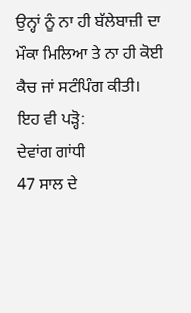ਉਨ੍ਹਾਂ ਨੂੰ ਨਾ ਹੀ ਬੱਲੇਬਾਜ਼ੀ ਦਾ ਮੌਕਾ ਮਿਲਿਆ ਤੇ ਨਾ ਹੀ ਕੋਈ ਕੈਚ ਜਾਂ ਸਟੰਪਿੰਗ ਕੀਤੀ।
ਇਹ ਵੀ ਪੜ੍ਹੋ:
ਦੇਵਾਂਗ ਗਾਂਧੀ
47 ਸਾਲ ਦੇ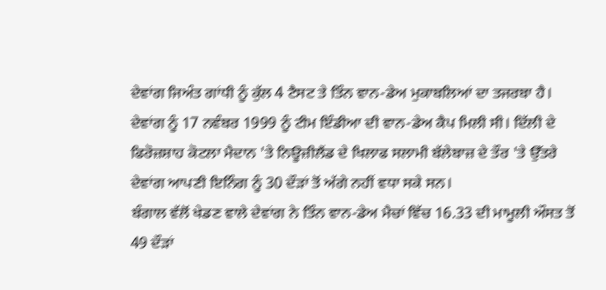ਦੇਵਾਂਗ ਜਿਅੰਤ ਗਾਂਧੀ ਨੂੰ ਕੁੱਲ 4 ਟੈਸਟ ਤੇ ਤਿੰਨ ਵਾਨ-ਡੇਅ ਮੁਕਾਬਲਿਆਂ ਦਾ ਤਜਰਬਾ ਹੈ।
ਦੇਵਾਂਗ ਨੂੰ 17 ਨਵੰਬਰ 1999 ਨੂੰ ਟੀਮ ਇੰਡੀਆ ਦੀ ਵਾਨ-ਡੇਅ ਕੈਪ ਮਿਲੀ ਸੀ। ਦਿੱਲੀ ਦੇ ਫਿਰੋਜ਼ਸ਼ਾਹ ਕੋਟਲਾ ਮੈਦਾਨ 'ਤੇ ਨਿਊਜ਼ੀਲੈਂਡ ਦੇ ਖਿਲਾਫ ਸਲਾਮੀ ਬੱਲੇਬਾਜ਼ ਦੇ ਤੌਰ 'ਤੇ ਉੱਤਰੇ ਦੇਵਾਂਗ ਆਪਣੀ ਇਨਿੰਗ ਨੂੰ 30 ਦੌੜਾਂ ਤੋਂ ਅੱਗੇ ਨਹੀਂ ਵਧਾ ਸਕੇ ਸਨ।
ਬੰਗਾਲ ਵੱਲੋਂ ਖੇਡਣ ਵਾਲੇ ਦੇਵਾਂਗ ਨੇ ਤਿੰਨ ਵਾਨ-ਡੇਅ ਮੈਚਾਂ ਵਿੱਚ 16.33 ਦੀ ਮਾਮੂਲੀ ਔਸਤ ਤੋਂ 49 ਦੌੜਾਂ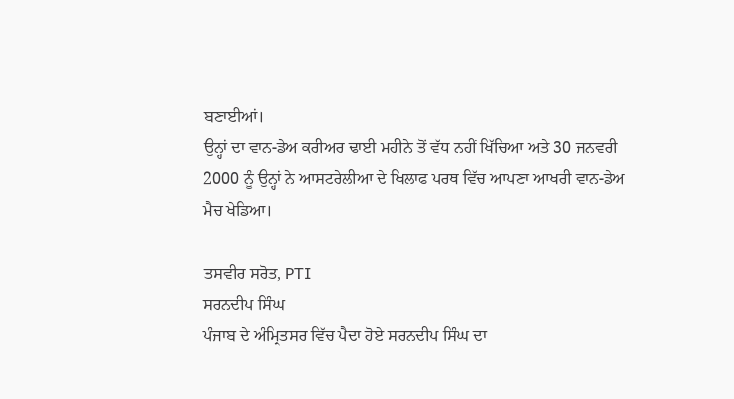ਬਣਾਈਆਂ।
ਉਨ੍ਹਾਂ ਦਾ ਵਾਨ-ਡੇਅ ਕਰੀਅਰ ਢਾਈ ਮਹੀਨੇ ਤੋਂ ਵੱਧ ਨਹੀਂ ਖਿੱਚਿਆ ਅਤੇ 30 ਜਨਵਰੀ 2000 ਨੂੰ ਉਨ੍ਹਾਂ ਨੇ ਆਸਟਰੇਲੀਆ ਦੇ ਖਿਲਾਫ ਪਰਥ ਵਿੱਚ ਆਪਣਾ ਆਖਰੀ ਵਾਨ-ਡੇਅ ਮੈਚ ਖੇਡਿਆ।

ਤਸਵੀਰ ਸਰੋਤ, PTI
ਸਰਨਦੀਪ ਸਿੰਘ
ਪੰਜਾਬ ਦੇ ਅੰਮ੍ਰਿਤਸਰ ਵਿੱਚ ਪੈਦਾ ਹੋਏ ਸਰਨਦੀਪ ਸਿੰਘ ਦਾ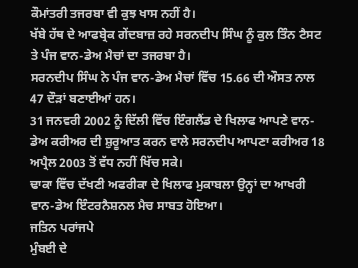ਕੌਮਾਂਤਰੀ ਤਜਰਬਾ ਵੀ ਕੁਝ ਖਾਸ ਨਹੀਂ ਹੈ।
ਖੱਬੇ ਹੱਥ ਦੇ ਆਫਬ੍ਰੇਕ ਗੇਂਦਬਾਜ਼ ਰਹੇ ਸਰਨਦੀਪ ਸਿੰਘ ਨੂੰ ਕੁਲ ਤਿੰਨ ਟੈਸਟ ਤੇ ਪੰਜ ਵਾਨ-ਡੇਅ ਮੈਚਾਂ ਦਾ ਤਜਰਬਾ ਹੈ।
ਸਰਨਦੀਪ ਸਿੰਘ ਨੇ ਪੰਜ ਵਾਨ-ਡੇਅ ਮੈਚਾਂ ਵਿੱਚ 15.66 ਦੀ ਔਸਤ ਨਾਲ 47 ਦੌੜਾਂ ਬਣਾਈਆਂ ਹਨ।
31 ਜਨਵਰੀ 2002 ਨੂੰ ਦਿੱਲੀ ਵਿੱਚ ਇੰਗਲੈਂਡ ਦੇ ਖਿਲਾਫ ਆਪਣੇ ਵਾਨ-ਡੇਅ ਕਰੀਅਰ ਦੀ ਸ਼ੁਰੂਆਤ ਕਰਨ ਵਾਲੇ ਸਰਨਦੀਪ ਆਪਣਾ ਕਰੀਅਰ 18 ਅਪ੍ਰੈਲ 2003 ਤੋਂ ਵੱਧ ਨਹੀਂ ਖਿੱਚ ਸਕੇ।
ਢਾਕਾ ਵਿੱਚ ਦੱਖਣੀ ਅਫਰੀਕਾ ਦੇ ਖਿਲਾਫ ਮੁਕਾਬਲਾ ਉਨ੍ਹਾਂ ਦਾ ਆਖਰੀ ਵਾਨ-ਡੇਅ ਇੰਟਰਨੈਸ਼ਨਲ ਮੈਚ ਸਾਬਤ ਹੋਇਆ।
ਜਤਿਨ ਪਰਾਂਜਪੇ
ਮੁੰਬਈ ਦੇ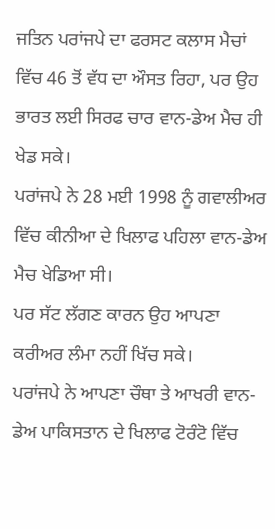ਜਤਿਨ ਪਰਾਂਜਪੇ ਦਾ ਫਰਸਟ ਕਲਾਸ ਮੈਚਾਂ ਵਿੱਚ 46 ਤੋਂ ਵੱਧ ਦਾ ਔਸਤ ਰਿਹਾ, ਪਰ ਉਹ ਭਾਰਤ ਲਈ ਸਿਰਫ ਚਾਰ ਵਾਨ-ਡੇਅ ਮੈਚ ਹੀ ਖੇਡ ਸਕੇ।
ਪਰਾਂਜਪੇ ਨੇ 28 ਮਈ 1998 ਨੂੰ ਗਵਾਲੀਅਰ ਵਿੱਚ ਕੀਨੀਆ ਦੇ ਖਿਲਾਫ ਪਹਿਲਾ ਵਾਨ-ਡੇਅ ਮੈਚ ਖੇਡਿਆ ਸੀ।
ਪਰ ਸੱਟ ਲੱਗਣ ਕਾਰਨ ਉਹ ਆਪਣਾ ਕਰੀਅਰ ਲੰਮਾ ਨਹੀਂ ਖਿੱਚ ਸਕੇ।
ਪਰਾਂਜਪੇ ਨੇ ਆਪਣਾ ਚੌਥਾ ਤੇ ਆਖਰੀ ਵਾਨ-ਡੇਅ ਪਾਕਿਸਤਾਨ ਦੇ ਖਿਲਾਫ ਟੋਰੰਟੋ ਵਿੱਚ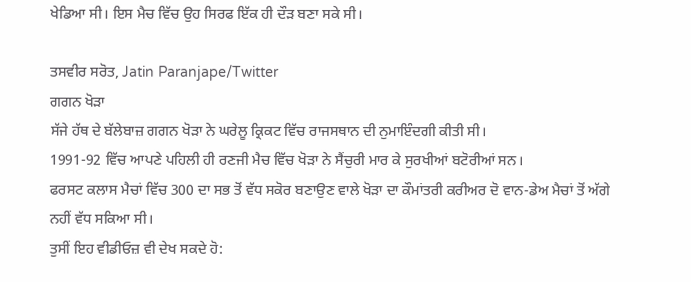ਖੇਡਿਆ ਸੀ। ਇਸ ਮੈਚ ਵਿੱਚ ਉਹ ਸਿਰਫ ਇੱਕ ਹੀ ਦੌੜ ਬਣਾ ਸਕੇ ਸੀ।

ਤਸਵੀਰ ਸਰੋਤ, Jatin Paranjape/Twitter
ਗਗਨ ਖੋੜਾ
ਸੱਜੇ ਹੱਥ ਦੇ ਬੱਲੇਬਾਜ਼ ਗਗਨ ਖੋੜਾ ਨੇ ਘਰੇਲੂ ਕ੍ਰਿਕਟ ਵਿੱਚ ਰਾਜਸਥਾਨ ਦੀ ਨੁਮਾਇੰਦਗੀ ਕੀਤੀ ਸੀ।
1991-92 ਵਿੱਚ ਆਪਣੇ ਪਹਿਲੀ ਹੀ ਰਣਜੀ ਮੈਚ ਵਿੱਚ ਖੋੜਾ ਨੇ ਸੈਂਚੁਰੀ ਮਾਰ ਕੇ ਸੁਰਖੀਆਂ ਬਟੋਰੀਆਂ ਸਨ।
ਫਰਸਟ ਕਲਾਸ ਮੈਚਾਂ ਵਿੱਚ 300 ਦਾ ਸਭ ਤੋਂ ਵੱਧ ਸਕੋਰ ਬਣਾਉਣ ਵਾਲੇ ਖੋੜਾ ਦਾ ਕੌਮਾਂਤਰੀ ਕਰੀਅਰ ਦੋ ਵਾਨ-ਡੇਅ ਮੈਚਾਂ ਤੋਂ ਅੱਗੇ ਨਹੀਂ ਵੱਧ ਸਕਿਆ ਸੀ।
ਤੁਸੀਂ ਇਹ ਵੀਡੀਓਜ਼ ਵੀ ਦੇਖ ਸਕਦੇ ਹੋ: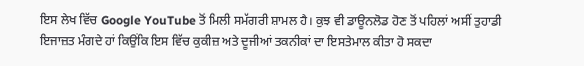ਇਸ ਲੇਖ ਵਿੱਚ Google YouTube ਤੋਂ ਮਿਲੀ ਸਮੱਗਰੀ ਸ਼ਾਮਲ ਹੈ। ਕੁਝ ਵੀ ਡਾਊਨਲੋਡ ਹੋਣ ਤੋਂ ਪਹਿਲਾਂ ਅਸੀਂ ਤੁਹਾਡੀ ਇਜਾਜ਼ਤ ਮੰਗਦੇ ਹਾਂ ਕਿਉਂਕਿ ਇਸ ਵਿੱਚ ਕੁਕੀਜ਼ ਅਤੇ ਦੂਜੀਆਂ ਤਕਨੀਕਾਂ ਦਾ ਇਸਤੇਮਾਲ ਕੀਤਾ ਹੋ ਸਕਦਾ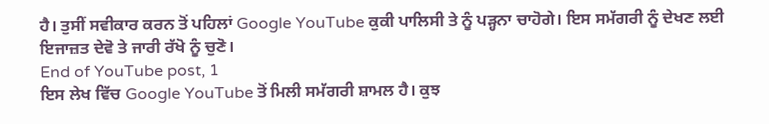ਹੈ। ਤੁਸੀਂ ਸਵੀਕਾਰ ਕਰਨ ਤੋਂ ਪਹਿਲਾਂ Google YouTube ਕੁਕੀ ਪਾਲਿਸੀ ਤੇ ਨੂੰ ਪੜ੍ਹਨਾ ਚਾਹੋਗੇ। ਇਸ ਸਮੱਗਰੀ ਨੂੰ ਦੇਖਣ ਲਈ ਇਜਾਜ਼ਤ ਦੇਵੋ ਤੇ ਜਾਰੀ ਰੱਖੋ ਨੂੰ ਚੁਣੋ।
End of YouTube post, 1
ਇਸ ਲੇਖ ਵਿੱਚ Google YouTube ਤੋਂ ਮਿਲੀ ਸਮੱਗਰੀ ਸ਼ਾਮਲ ਹੈ। ਕੁਝ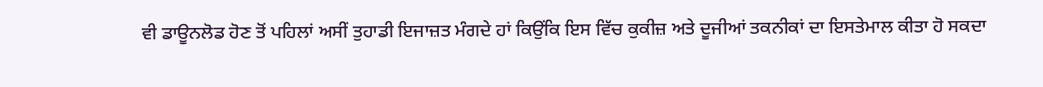ਵੀ ਡਾਊਨਲੋਡ ਹੋਣ ਤੋਂ ਪਹਿਲਾਂ ਅਸੀਂ ਤੁਹਾਡੀ ਇਜਾਜ਼ਤ ਮੰਗਦੇ ਹਾਂ ਕਿਉਂਕਿ ਇਸ ਵਿੱਚ ਕੁਕੀਜ਼ ਅਤੇ ਦੂਜੀਆਂ ਤਕਨੀਕਾਂ ਦਾ ਇਸਤੇਮਾਲ ਕੀਤਾ ਹੋ ਸਕਦਾ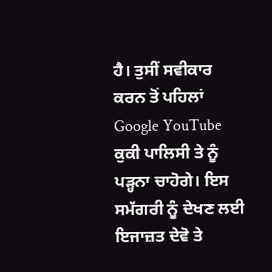ਹੈ। ਤੁਸੀਂ ਸਵੀਕਾਰ ਕਰਨ ਤੋਂ ਪਹਿਲਾਂ Google YouTube ਕੁਕੀ ਪਾਲਿਸੀ ਤੇ ਨੂੰ ਪੜ੍ਹਨਾ ਚਾਹੋਗੇ। ਇਸ ਸਮੱਗਰੀ ਨੂੰ ਦੇਖਣ ਲਈ ਇਜਾਜ਼ਤ ਦੇਵੋ ਤੇ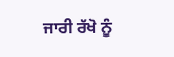ਜਾਰੀ ਰੱਖੋ ਨੂੰ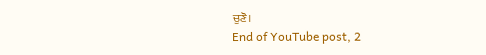ਚੁਣੋ।
End of YouTube post, 2